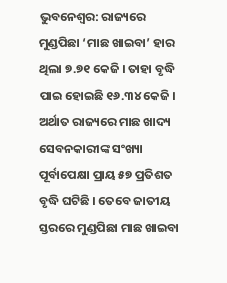ଭୁବନେଶ୍ୱର: ରାଜ୍ୟରେ ମୁଣ୍ଡପିଛା ‘ମାଛ ଖାଇବା’ ହାର ଥିଲା ୭.୭୧ କେଜି । ତାହା ବୃଦ୍ଧି ପାଇ ହୋଇଛି ୧୬.୩୪ କେଜି । ଅର୍ଥାତ ରାଜ୍ୟରେ ମାଛ ଖାଦ୍ୟ ସେବନକାରୀଙ୍କ ସଂଖ୍ୟା ପୂର୍ବାପେକ୍ଷା ପ୍ରାୟ ୫୭ ପ୍ରତିଶତ ବୃଦ୍ଧି ଘଟିଛି । ତେବେ ଜାତୀୟ ସ୍ତରରେ ମୁଣ୍ଡପିଛା ମାଛ ଖାଇବା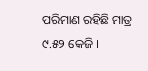ପରିମାଣ ରହିଛି ମାତ୍ର ୯.୫୨ କେଜି ।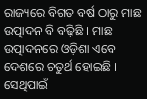ରାଜ୍ୟରେ ବିଗତ ବର୍ଷ ଠାରୁ ମାଛ ଉତ୍ପାଦନ ବି ବଢ଼ିଛି । ମାଛ ଉତ୍ପାଦନରେ ଓଡ଼ିଶା ଏବେ ଦେଶରେ ଚତୁର୍ଥ ହୋଇଛି । ସେଥିପାଇଁ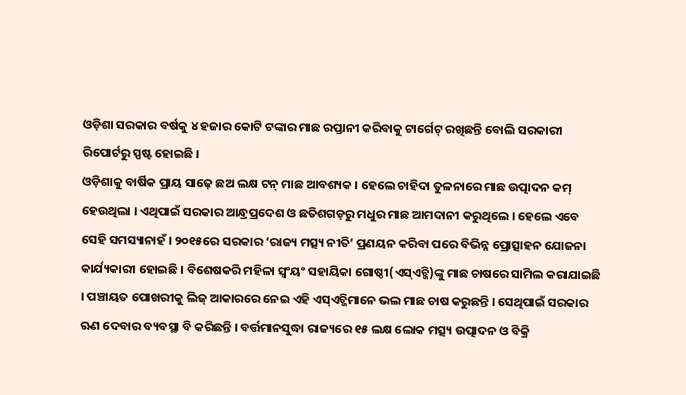ଓଡ଼ିଶା ସରକାର ବର୍ଷକୁ ୪ ହଜାର କୋଟି ଟଙ୍କାର ମାଛ ରପ୍ତାନୀ କରିବାକୁ ଟାର୍ଗେଟ୍ ରଖିଛନ୍ତି ବୋଲି ସରକାରୀ ରିପୋର୍ଟରୁ ସ୍ପଷ୍ଟ ହୋଇଛି ।
ଓଡ଼ିଶାକୁ ବାର୍ଷିକ ପ୍ରାୟ ସାଢ଼େ ଛଅ ଲକ୍ଷ ଟନ୍ ମାଛ ଆବଶ୍ୟକ । ହେଲେ ଚାହିଦା ତୁଳନାରେ ମାଛ ଉତ୍ପାଦନ କମ୍ ହେଉଥିଲା । ଏଥିପାଇଁ ସରକାର ଆନ୍ଧ୍ରପ୍ରଦେଶ ଓ ଛତିଶଗଡ଼ରୁ ମଧୁର ମାଛ ଆମଦାନୀ କରୁଥିଲେ । ହେଲେ ଏବେ ସେହି ସମସ୍ୟାନାହଁ । ୨୦୧୫ରେ ସରକାର ‘ରାଜ୍ୟ ମତ୍ସ୍ୟ ନୀତି’ ପ୍ରଣୟନ କରିବା ପରେ ବିଭିନ୍ନ ପ୍ରୋତ୍ସାହନ ଯୋଜନା କାର୍ଯ୍ୟକାରୀ ହୋଇଛି । ବିଶେଷକରି ମହିଳା ସ୍ୱଂୟଂ ସହାୟିକା ଗୋଷ୍ଠୀ(ଏସ୍ଏଚ୍ଜି)ଙ୍କୁ ମାଛ ଚାଷରେ ସାମିଲ କରାଯାଇଛି । ପଞ୍ଚାୟତ ପୋଖରୀକୁ ଲିଜ୍ ଆକାରରେ ନେଇ ଏହି ଏସ୍ଏଚ୍ଜିମାନେ ଭଲ ମାଛ ଚାଷ କରୁଛନ୍ତି । ସେଥିପାଇଁ ସରକାର ଋଣ ଦେବାର ବ୍ୟବସ୍ଥା ବି କରିଛନ୍ତି । ବର୍ତ୍ତମାନସୁଦ୍ଧା ରାଜ୍ୟରେ ୧୫ ଲକ୍ଷ ଲୋକ ମତ୍ସ୍ୟ ଉତ୍ପାଦନ ଓ ବିକ୍ରି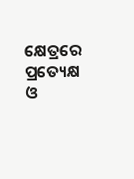କ୍ଷେତ୍ରରେ ପ୍ରତ୍ୟେକ୍ଷ ଓ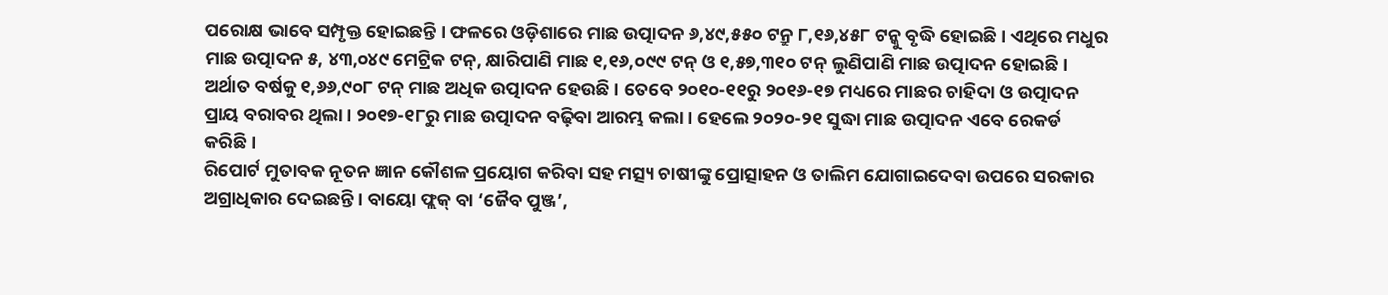ପରୋକ୍ଷ ଭାବେ ସମ୍ପୃକ୍ତ ହୋଇଛନ୍ତି । ଫଳରେ ଓଡ଼ିଶାରେ ମାଛ ଉତ୍ପାଦନ ୬,୪୯,୫୫୦ ଟନ୍ରୁ ୮,୧୬,୪୫୮ ଟନ୍କୁ ବୃଦ୍ଧି ହୋଇଛି । ଏଥିରେ ମଧୁର ମାଛ ଉତ୍ପାଦନ ୫, ୪୩,୦୪୯ ମେଟ୍ରିକ ଟନ୍, କ୍ଷାରିପାଣି ମାଛ ୧,୧୬,୦୯୯ ଟନ୍ ଓ ୧,୫୭,୩୧୦ ଟନ୍ ଲୁଣିପାଣି ମାଛ ଉତ୍ପାଦନ ହୋଇଛି । ଅର୍ଥାତ ବର୍ଷକୁ ୧,୬୬,୯୦୮ ଟନ୍ ମାଛ ଅଧିକ ଉତ୍ପାଦନ ହେଉଛି । ତେବେ ୨୦୧୦-୧୧ରୁ ୨୦୧୬-୧୭ ମଧ୍ୟରେ ମାଛର ଚାହିଦା ଓ ଉତ୍ପାଦନ ପ୍ରାୟ ବରାବର ଥିଲା । ୨୦୧୭-୧୮ରୁ ମାଛ ଉତ୍ପାଦନ ବଢ଼ିବା ଆରମ୍ଭ କଲା । ହେଲେ ୨୦୨୦-୨୧ ସୁଦ୍ଧା ମାଛ ଉତ୍ପାଦନ ଏବେ ରେକର୍ଡ କରିଛି ।
ରିପୋର୍ଟ ମୁତାବକ ନୂତନ ଜ୍ଞାନ କୌଶଳ ପ୍ରୟୋଗ କରିବା ସହ ମତ୍ସ୍ୟ ଚାଷୀଙ୍କୁ ପ୍ରୋତ୍ସାହନ ଓ ତାଲିମ ଯୋଗାଇଦେବା ଉପରେ ସରକାର ଅଗ୍ରାଧିକାର ଦେଇଛନ୍ତି । ବାୟୋ ଫ୍ଲକ୍ ବା ‘ଜୈବ ପୁଞ୍ଜ’,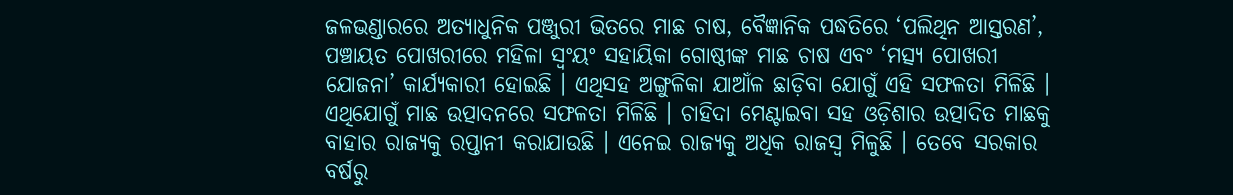ଜଳଭଣ୍ଡାରରେ ଅତ୍ୟାଧୁନିକ ପଞ୍ଜୁରୀ ଭିତରେ ମାଛ ଚାଷ, ବୈଜ୍ଞାନିକ ପଦ୍ଧତିରେ ‘ପଲିଥିନ ଆସ୍ତରଣ’, ପଞ୍ଚାୟତ ପୋଖରୀରେ ମହିଳା ସ୍ୱଂୟଂ ସହାୟିକା ଗୋଷ୍ଠୀଙ୍କ ମାଛ ଚାଷ ଏବଂ ‘ମତ୍ସ୍ୟ ପୋଖରୀ ଯୋଜନା’ କାର୍ଯ୍ୟକାରୀ ହୋଇଛି । ଏଥିସହ ଅଙ୍ଗୁଳିକା ଯାଆଁଳ ଛାଡ଼ିବା ଯୋଗୁଁ ଏହି ସଫଳତା ମିଳିଛି । ଏଥିଯୋଗୁଁ ମାଛ ଉତ୍ପାଦନରେ ସଫଳତା ମିଳିଛି । ଚାହିଦା ମେଣ୍ଟାଇବା ସହ ଓଡ଼ିଶାର ଉତ୍ପାଦିତ ମାଛକୁ ବାହାର ରାଜ୍ୟକୁ ରପ୍ତାନୀ କରାଯାଉଛି । ଏନେଇ ରାଜ୍ୟକୁ ଅଧିକ ରାଜସ୍ୱ ମିଳୁଛି । ତେବେ ସରକାର ବର୍ଷରୁ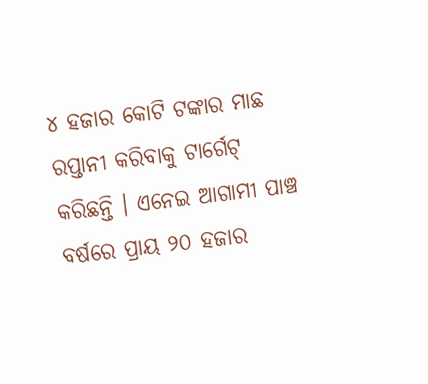୪ ହଜାର କୋଟି ଟଙ୍କାର ମାଛ ରପ୍ତାନୀ କରିବାକୁ ଟାର୍ଗେଟ୍ କରିଛନ୍ତି । ଏନେଇ ଆଗାମୀ ପାଞ୍ଚ ବର୍ଷରେ ପ୍ରାୟ ୨୦ ହଜାର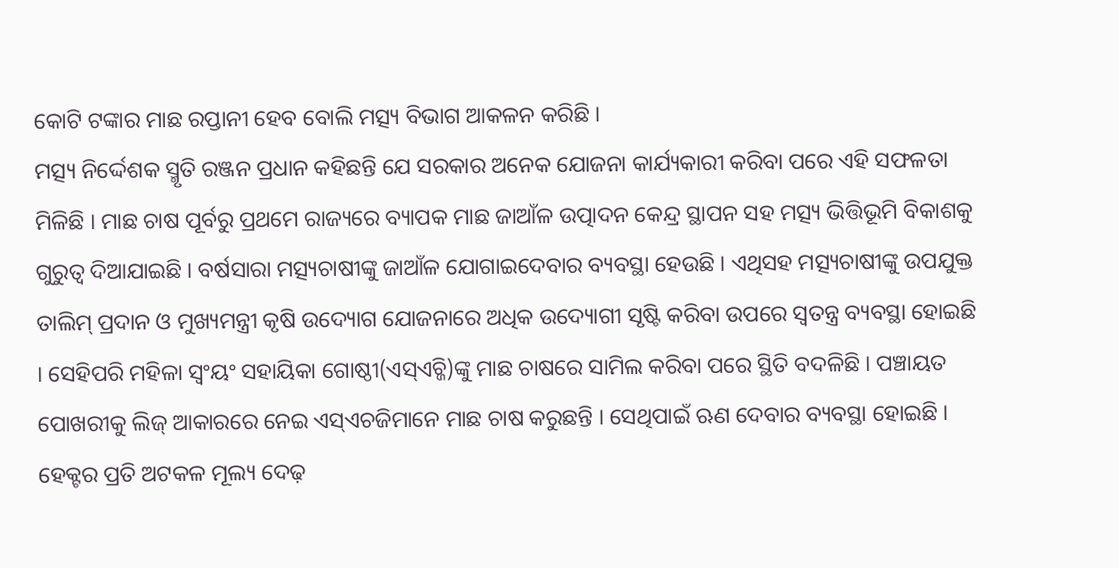କୋଟି ଟଙ୍କାର ମାଛ ରପ୍ତାନୀ ହେବ ବୋଲି ମତ୍ସ୍ୟ ବିଭାଗ ଆକଳନ କରିଛି ।
ମତ୍ସ୍ୟ ନିର୍ଦ୍ଦେଶକ ସ୍ମୃତି ରଞ୍ଜନ ପ୍ରଧାନ କହିଛନ୍ତି ଯେ ସରକାର ଅନେକ ଯୋଜନା କାର୍ଯ୍ୟକାରୀ କରିବା ପରେ ଏହି ସଫଳତା ମିଳିଛି । ମାଛ ଚାଷ ପୂର୍ବରୁ ପ୍ରଥମେ ରାଜ୍ୟରେ ବ୍ୟାପକ ମାଛ ଜାଆଁଳ ଉତ୍ପାଦନ କେନ୍ଦ୍ର ସ୍ଥାପନ ସହ ମତ୍ସ୍ୟ ଭିତ୍ତିଭୂମି ବିକାଶକୁ ଗୁରୁତ୍ୱ ଦିଆଯାଇଛି । ବର୍ଷସାରା ମତ୍ସ୍ୟଚାଷୀଙ୍କୁ ଜାଆଁଳ ଯୋଗାଇଦେବାର ବ୍ୟବସ୍ଥା ହେଉଛି । ଏଥିସହ ମତ୍ସ୍ୟଚାଷୀଙ୍କୁ ଉପଯୁକ୍ତ ତାଲିମ୍ ପ୍ରଦାନ ଓ ମୁଖ୍ୟମନ୍ତ୍ରୀ କୃଷି ଉଦ୍ୟୋଗ ଯୋଜନାରେ ଅଧିକ ଉଦ୍ୟୋଗୀ ସୃଷ୍ଟି କରିବା ଉପରେ ସ୍ୱତନ୍ତ୍ର ବ୍ୟବସ୍ଥା ହୋଇଛି । ସେହିପରି ମହିଳା ସ୍ୱଂୟଂ ସହାୟିକା ଗୋଷ୍ଠୀ(ଏସ୍ଏଚ୍ଜି)ଙ୍କୁ ମାଛ ଚାଷରେ ସାମିଲ କରିବା ପରେ ସ୍ଥିତି ବଦଳିଛି । ପଞ୍ଚାୟତ ପୋଖରୀକୁ ଲିଜ୍ ଆକାରରେ ନେଇ ଏସ୍ଏଚଜିମାନେ ମାଛ ଚାଷ କରୁଛନ୍ତି । ସେଥିପାଇଁ ଋଣ ଦେବାର ବ୍ୟବସ୍ଥା ହୋଇଛି । ହେକ୍ଟର ପ୍ରତି ଅଟକଳ ମୂଲ୍ୟ ଦେଢ଼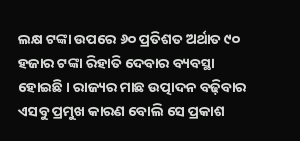ଲକ୍ଷ ଟଙ୍କା ଉପରେ ୬୦ ପ୍ରତିଶତ ଅର୍ଥାତ ୯୦ ହଜାର ଟଙ୍କା ରିହାତି ଦେବାର ବ୍ୟବସ୍ଥା ହୋଇଛି । ରାଜ୍ୟର ମାଛ ଉତ୍ପାଦନ ବଢ଼ିବାର ଏସବୁ ପ୍ରମୁଖ କାରଣ ବୋଲି ସେ ପ୍ରକାଶ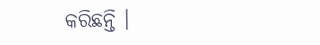କରିଛନ୍ତି ।